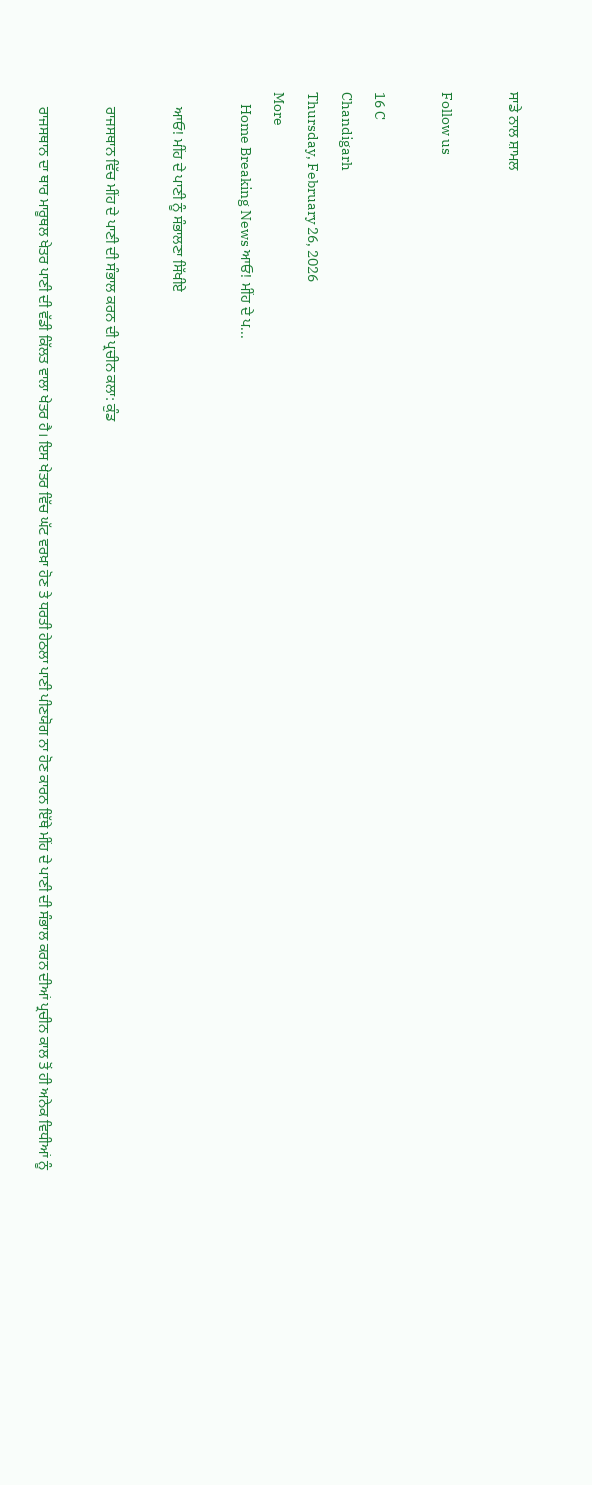ਸਾਡੇ ਨਾਲ ਸ਼ਾਮਲ

Follow us

16 C
Chandigarh
Thursday, February 26, 2026
More
    Home Breaking News ਆਓ! ਮੀਂਹ ਦੇ ਪ...

    ਆਓ! ਮੀਂਹ ਦੇ ਪਾਣੀ ਨੂੰ ਸੰਭਾਲਣਾ ਸਿੱਖੀਏ

    ਰਾਜਸਥਾਨ ਵਿੱਚ ਮੀਂਹ ਦੇ ਪਾਣੀ ਦੀ ਸੰਭਾਲ ਕਰਨ ਦੀ ਪ੍ਰਚੀਨ ਕਲਾ: ਕੁੰਡ

    ਰਾਜਸਥਾਨ ਦਾ ਥਾਰ ਮਾਰੂਥਲ ਖੇਤਰ ਪਾਣੀ ਦੀ ਵੱਡੀ ਕਿੱਲਤ ਵਾਲਾ ਖੇਤਰ ਹੈ। ਇਸ ਖੇਤਰ ਵਿੱਚ ਘੱਟ ਵਰਖ਼ਾ ਹੋਣ ਤੇ ਧਰਤੀ ਹੇਠਲਾ ਪਾਣੀ ਪੀਣਯੋਗ ਨਾ ਹੋਣ ਕਾਰਨ ਇੱਥੇ ਮੀਂਹ ਦੇ ਪਾਣੀ ਦੀ ਸੰਭਾਲ ਕਰਨ ਦੀਆਂ ਪ੍ਰਚੀਨ ਕਾਲ ਤੋਂ ਹੀ ਅਨੇਕ ਵਿਧੀਆਂ ਨੂੰ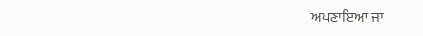ਅਪਣਾਇਆ ਜਾ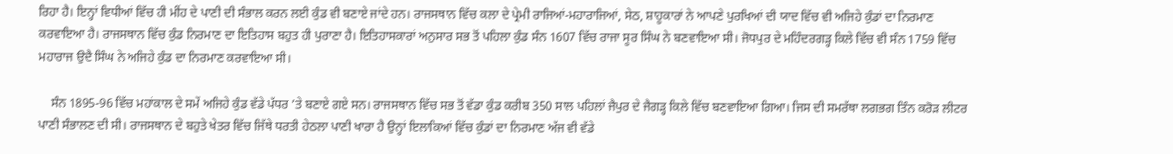ਰਿਹਾ ਹੈ। ਇਨ੍ਹਾਂ ਵਿਧੀਆਂ ਵਿੱਚ ਹੀ ਮੀਂਹ ਦੇ ਪਾਣੀ ਦੀ ਸੰਭਾਲ ਕਰਨ ਲਈ ਕੁੰਡ ਵੀ ਬਣਾਏ ਜਾਂਦੇ ਹਨ। ਰਾਜਸਥਾਨ ਵਿੱਚ ਕਲਾ ਦੇ ਪ੍ਰੇਮੀ ਰਾਜਿਆਂ-ਮਹਾਰਾਜਿਆਂ, ਸੇਠ, ਸ਼ਾਹੂਕਾਰਾਂ ਨੇ ਆਪਣੇ ਪੁਰਖਿਆਂ ਦੀ ਯਾਦ ਵਿੱਚ ਵੀ ਅਜਿਹੇ ਕੁੰਡਾਂ ਦਾ ਨਿਰਮਾਣ ਕਰਵਾਇਆ ਹੈ। ਰਾਜਸਥਾਨ ਵਿੱਚ ਕੁੰਡ ਨਿਰਮਾਣ ਦਾ ਇਤਿਹਾਸ ਬਹੁਤ ਹੀ ਪੁਰਾਣਾ ਹੈ। ਇਤਿਹਾਸਕਾਰਾਂ ਅਨੁਸਾਰ ਸਭ ਤੋਂ ਪਹਿਲਾ ਕੁੰਡ ਸੰਨ 1607 ਵਿੱਚ ਰਾਜਾ ਸੂਰ ਸਿੰਘ ਨੇ ਬਣਵਾਇਆ ਸੀ। ਜੋਧਪੁਰ ਦੇ ਮਹਿੰਦਰਗੜ੍ਹ ਕਿਲੇ ਵਿੱਚ ਵੀ ਸੰਨ 1759 ਵਿੱਚ ਮਹਾਰਾਜ ਉਦੈ ਸਿੰਘ ਨੇ ਅਜਿਹੇ ਕੁੰਡ ਦਾ ਨਿਰਮਾਣ ਕਰਵਾਇਆ ਸੀ।

    ਸੰਨ 1895-96 ਵਿੱਚ ਮਹਾਂਕਾਲ ਦੇ ਸਮੇਂ ਅਜਿਹੇ ਕੁੰਡ ਵੱਡੇ ਪੱਧਰ ’ਤੇ ਬਣਾਏ ਗਏ ਸਨ। ਰਾਜਸਥਾਨ ਵਿੱਚ ਸਭ ਤੋਂ ਵੱਡਾ ਕੁੰਡ ਕਰੀਬ 350 ਸਾਲ ਪਹਿਲਾਂ ਜੈਪੁਰ ਦੇ ਜੈਗੜ੍ਹ ਕਿਲੇ ਵਿੱਚ ਬਣਵਾਇਆ ਗਿਆ। ਜਿਸ ਦੀ ਸਮਰੱਥਾ ਲਗਭਗ ਤਿੰਨ ਕਰੋੜ ਲੀਟਰ ਪਾਣੀ ਸੰਭਾਲਣ ਦੀ ਸੀ। ਰਾਜਸਥਾਨ ਦੇ ਬਹੁਤੇ ਖੇਤਰ ਵਿੱਚ ਜਿੱਥੇ ਧਰਤੀ ਹੇਠਲਾ ਪਾਣੀ ਖਾਰਾ ਹੈ ਉਨ੍ਹਾਂ ਇਲਾਕਿਆਂ ਵਿੱਚ ਕੁੰਡਾਂ ਦਾ ਨਿਰਮਾਣ ਅੱਜ ਵੀ ਵੱਡੇ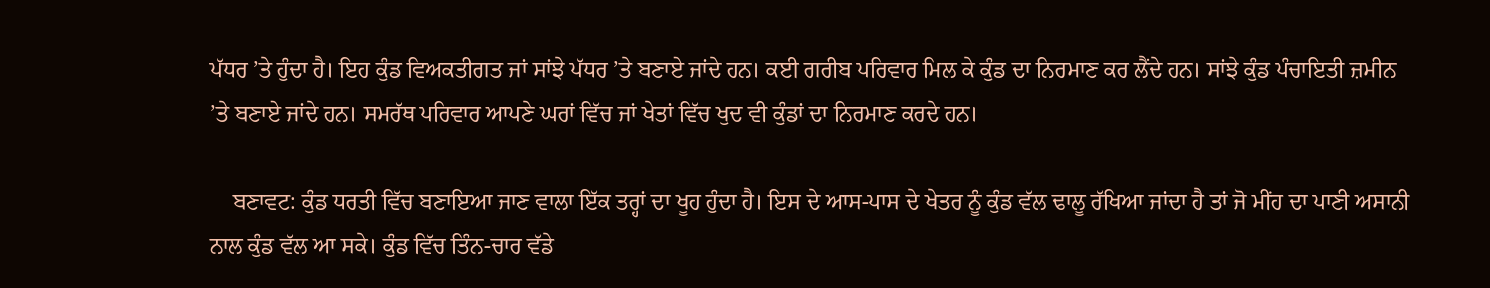ਪੱਧਰ ’ਤੇ ਹੁੰਦਾ ਹੈ। ਇਹ ਕੁੰਡ ਵਿਅਕਤੀਗਤ ਜਾਂ ਸਾਂਝੇ ਪੱਧਰ ’ਤੇ ਬਣਾਏ ਜਾਂਦੇ ਹਨ। ਕਈ ਗਰੀਬ ਪਰਿਵਾਰ ਮਿਲ ਕੇ ਕੁੰਡ ਦਾ ਨਿਰਮਾਣ ਕਰ ਲੈਂਦੇ ਹਨ। ਸਾਂਝੇ ਕੁੰਡ ਪੰਚਾਇਤੀ ਜ਼ਮੀਨ ’ਤੇ ਬਣਾਏ ਜਾਂਦੇ ਹਨ। ਸਮਰੱਥ ਪਰਿਵਾਰ ਆਪਣੇ ਘਰਾਂ ਵਿੱਚ ਜਾਂ ਖੇਤਾਂ ਵਿੱਚ ਖੁਦ ਵੀ ਕੁੰਡਾਂ ਦਾ ਨਿਰਮਾਣ ਕਰਦੇ ਹਨ।

    ਬਣਾਵਟ: ਕੁੰਡ ਧਰਤੀ ਵਿੱਚ ਬਣਾਇਆ ਜਾਣ ਵਾਲਾ ਇੱਕ ਤਰ੍ਹਾਂ ਦਾ ਖੂਹ ਹੁੰਦਾ ਹੈ। ਇਸ ਦੇ ਆਸ-ਪਾਸ ਦੇ ਖੇਤਰ ਨੂੰ ਕੁੰਡ ਵੱਲ ਢਾਲੂ ਰੱਖਿਆ ਜਾਂਦਾ ਹੈ ਤਾਂ ਜੋ ਮੀਂਹ ਦਾ ਪਾਣੀ ਅਸਾਨੀ ਨਾਲ ਕੁੰਡ ਵੱਲ ਆ ਸਕੇ। ਕੁੰਡ ਵਿੱਚ ਤਿੰਨ-ਚਾਰ ਵੱਡੇ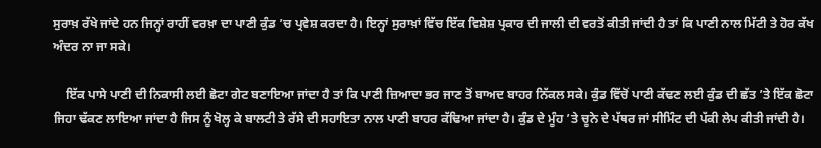ਸੁਰਾਖ਼ ਰੱਖੇ ਜਾਂਦੇ ਹਨ ਜਿਨ੍ਹਾਂ ਰਾਹੀਂ ਵਰਖ਼ਾ ਦਾ ਪਾਣੀ ਕੁੰਡ ’ਚ ਪ੍ਰਵੇਸ਼ ਕਰਦਾ ਹੈ। ਇਨ੍ਹਾਂ ਸੁਰਾਖ਼ਾਂ ਵਿੱਚ ਇੱਕ ਵਿਸ਼ੇਸ਼ ਪ੍ਰਕਾਰ ਦੀ ਜਾਲੀ ਦੀ ਵਰਤੋਂ ਕੀਤੀ ਜਾਂਦੀ ਹੈ ਤਾਂ ਕਿ ਪਾਣੀ ਨਾਲ ਮਿੱਟੀ ਤੇ ਹੋਰ ਕੱਖ ਅੰਦਰ ਨਾ ਜਾ ਸਕੇ।

    ਇੱਕ ਪਾਸੇ ਪਾਣੀ ਦੀ ਨਿਕਾਸੀ ਲਈ ਛੋਟਾ ਗੇਟ ਬਣਾਇਆ ਜਾਂਦਾ ਹੈ ਤਾਂ ਕਿ ਪਾਣੀ ਜ਼ਿਆਦਾ ਭਰ ਜਾਣ ਤੋਂ ਬਾਅਦ ਬਾਹਰ ਨਿੱਕਲ ਸਕੇ। ਕੁੰਡ ਵਿੱਚੋਂ ਪਾਣੀ ਕੱਢਣ ਲਈ ਕੁੰਡ ਦੀ ਛੱਤ ’ਤੇ ਇੱਕ ਛੋਟਾ ਜਿਹਾ ਢੱਕਣ ਲਾਇਆ ਜਾਂਦਾ ਹੈ ਜਿਸ ਨੂੰ ਖੋਲ੍ਹ ਕੇ ਬਾਲਟੀ ਤੇ ਰੱਸੇ ਦੀ ਸਹਾਇਤਾ ਨਾਲ ਪਾਣੀ ਬਾਹਰ ਕੱਢਿਆ ਜਾਂਦਾ ਹੈ। ਕੁੰਡ ਦੇ ਮੂੰਹ ’ਤੇ ਚੂਨੇ ਦੇ ਪੱਥਰ ਜਾਂ ਸੀਮਿੰਟ ਦੀ ਪੱਕੀ ਲੇਪ ਕੀਤੀ ਜਾਂਦੀ ਹੈ।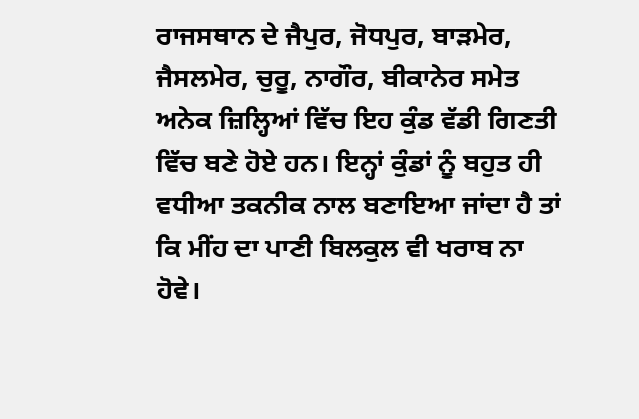ਰਾਜਸਥਾਨ ਦੇ ਜੈਪੁਰ, ਜੋਧਪੁਰ, ਬਾੜਮੇਰ, ਜੈਸਲਮੇਰ, ਚੁਰੂ, ਨਾਗੌਰ, ਬੀਕਾਨੇਰ ਸਮੇਤ ਅਨੇਕ ਜ਼ਿਲ੍ਹਿਆਂ ਵਿੱਚ ਇਹ ਕੁੰਡ ਵੱਡੀ ਗਿਣਤੀ ਵਿੱਚ ਬਣੇ ਹੋਏ ਹਨ। ਇਨ੍ਹਾਂ ਕੁੰਡਾਂ ਨੂੰ ਬਹੁਤ ਹੀ ਵਧੀਆ ਤਕਨੀਕ ਨਾਲ ਬਣਾਇਆ ਜਾਂਦਾ ਹੈ ਤਾਂ ਕਿ ਮੀਂਹ ਦਾ ਪਾਣੀ ਬਿਲਕੁਲ ਵੀ ਖਰਾਬ ਨਾ ਹੋਵੇ।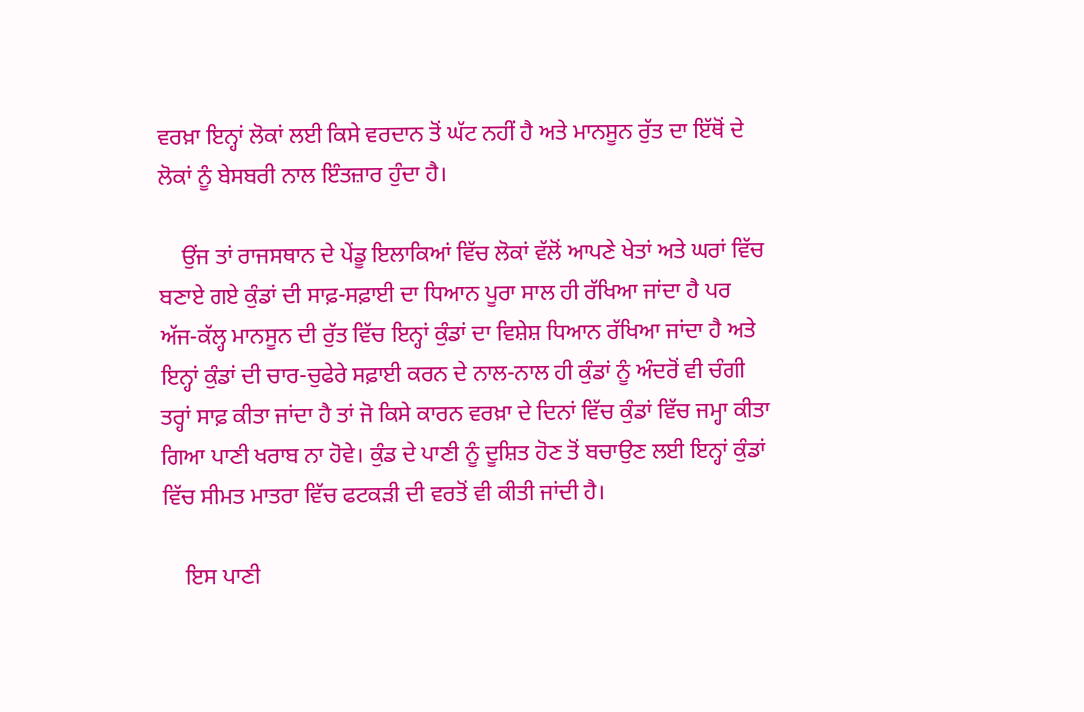ਵਰਖ਼ਾ ਇਨ੍ਹਾਂ ਲੋਕਾਂ ਲਈ ਕਿਸੇ ਵਰਦਾਨ ਤੋਂ ਘੱਟ ਨਹੀਂ ਹੈ ਅਤੇ ਮਾਨਸੂਨ ਰੁੱਤ ਦਾ ਇੱਥੋਂ ਦੇ ਲੋਕਾਂ ਨੂੰ ਬੇਸਬਰੀ ਨਾਲ ਇੰਤਜ਼ਾਰ ਹੁੰਦਾ ਹੈ।

    ਉਂਜ ਤਾਂ ਰਾਜਸਥਾਨ ਦੇ ਪੇਂਡੂ ਇਲਾਕਿਆਂ ਵਿੱਚ ਲੋਕਾਂ ਵੱਲੋਂ ਆਪਣੇ ਖੇਤਾਂ ਅਤੇ ਘਰਾਂ ਵਿੱਚ ਬਣਾਏ ਗਏ ਕੁੰਡਾਂ ਦੀ ਸਾਫ਼-ਸਫ਼ਾਈ ਦਾ ਧਿਆਨ ਪੂਰਾ ਸਾਲ ਹੀ ਰੱਖਿਆ ਜਾਂਦਾ ਹੈ ਪਰ ਅੱਜ-ਕੱਲ੍ਹ ਮਾਨਸੂਨ ਦੀ ਰੁੱਤ ਵਿੱਚ ਇਨ੍ਹਾਂ ਕੁੰਡਾਂ ਦਾ ਵਿਸ਼ੇਸ਼ ਧਿਆਨ ਰੱਖਿਆ ਜਾਂਦਾ ਹੈ ਅਤੇ ਇਨ੍ਹਾਂ ਕੁੰਡਾਂ ਦੀ ਚਾਰ-ਚੁਫੇਰੇ ਸਫ਼ਾਈ ਕਰਨ ਦੇ ਨਾਲ-ਨਾਲ ਹੀ ਕੁੰਡਾਂ ਨੂੰ ਅੰਦਰੋਂ ਵੀ ਚੰਗੀ ਤਰ੍ਹਾਂ ਸਾਫ਼ ਕੀਤਾ ਜਾਂਦਾ ਹੈ ਤਾਂ ਜੋ ਕਿਸੇ ਕਾਰਨ ਵਰਖ਼ਾ ਦੇ ਦਿਨਾਂ ਵਿੱਚ ਕੁੰਡਾਂ ਵਿੱਚ ਜਮ੍ਹਾ ਕੀਤਾ ਗਿਆ ਪਾਣੀ ਖਰਾਬ ਨਾ ਹੋਵੇ। ਕੁੰਡ ਦੇ ਪਾਣੀ ਨੂੰ ਦੂਸ਼ਿਤ ਹੋਣ ਤੋਂ ਬਚਾਉਣ ਲਈ ਇਨ੍ਹਾਂ ਕੁੰਡਾਂ ਵਿੱਚ ਸੀਮਤ ਮਾਤਰਾ ਵਿੱਚ ਫਟਕੜੀ ਦੀ ਵਰਤੋਂ ਵੀ ਕੀਤੀ ਜਾਂਦੀ ਹੈ।

    ਇਸ ਪਾਣੀ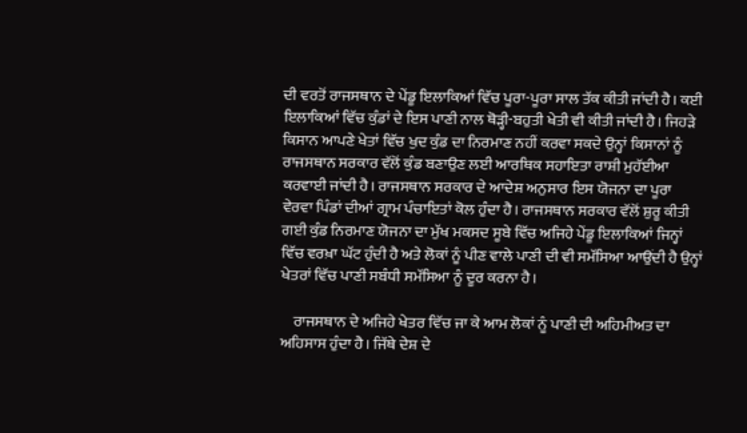ਦੀ ਵਰਤੋਂ ਰਾਜਸਥਾਨ ਦੇ ਪੇਂਡੂ ਇਲਾਕਿਆਂ ਵਿੱਚ ਪੂਰਾ-ਪੂਰਾ ਸਾਲ ਤੱਕ ਕੀਤੀ ਜਾਂਦੀ ਹੈ। ਕਈ ਇਲਾਕਿਆਂ ਵਿੱਚ ਕੁੰਡਾਂ ਦੇ ਇਸ ਪਾਣੀ ਨਾਲ ਥੋੜ੍ਹੀ-ਬਹੁਤੀ ਖੇਤੀ ਵੀ ਕੀਤੀ ਜਾਂਦੀ ਹੈ। ਜਿਹੜੇ ਕਿਸਾਨ ਆਪਣੇ ਖੇਤਾਂ ਵਿੱਚ ਖੁਦ ਕੁੰਡ ਦਾ ਨਿਰਮਾਣ ਨਹੀਂ ਕਰਵਾ ਸਕਦੇ ਉਨ੍ਹਾਂ ਕਿਸਾਨਾਂ ਨੂੰ ਰਾਜਸਥਾਨ ਸਰਕਾਰ ਵੱਲੋਂ ਕੁੰਡ ਬਣਾਉਣ ਲਈ ਆਰਥਿਕ ਸਹਾਇਤਾ ਰਾਸ਼ੀ ਮੁਹੱਈਆ ਕਰਵਾਈ ਜਾਂਦੀ ਹੈ। ਰਾਜਸਥਾਨ ਸਰਕਾਰ ਦੇ ਆਦੇਸ਼ ਅਨੁਸਾਰ ਇਸ ਯੋਜਨਾ ਦਾ ਪੂਰਾ ਵੇਰਵਾ ਪਿੰਡਾਂ ਦੀਆਂ ਗ੍ਰਾਮ ਪੰਚਾਇਤਾਂ ਕੋਲ ਹੁੰਦਾ ਹੈ। ਰਾਜਸਥਾਨ ਸਰਕਾਰ ਵੱਲੋਂ ਸ਼ੁਰੂ ਕੀਤੀ ਗਈ ਕੁੰਡ ਨਿਰਮਾਣ ਯੋਜਨਾ ਦਾ ਮੁੱਖ ਮਕਸਦ ਸੂਬੇ ਵਿੱਚ ਅਜਿਹੇ ਪੇਂਡੂ ਇਲਾਕਿਆਂ ਜਿਨ੍ਹਾਂ ਵਿੱਚ ਵਰਖ਼ਾ ਘੱਟ ਹੁੰਦੀ ਹੈ ਅਤੇ ਲੋਕਾਂ ਨੂੰ ਪੀਣ ਵਾਲੇ ਪਾਣੀ ਦੀ ਵੀ ਸਮੱਸਿਆ ਆਉਂਦੀ ਹੈ ਉਨ੍ਹਾਂ ਖੇਤਰਾਂ ਵਿੱਚ ਪਾਣੀ ਸਬੰਧੀ ਸਮੱਸਿਆ ਨੂੰ ਦੂਰ ਕਰਨਾ ਹੈ।

    ਰਾਜਸਥਾਨ ਦੇ ਅਜਿਹੇ ਖੇਤਰ ਵਿੱਚ ਜਾ ਕੇ ਆਮ ਲੋਕਾਂ ਨੂੰ ਪਾਣੀ ਦੀ ਅਹਿਮੀਅਤ ਦਾ ਅਹਿਸਾਸ ਹੁੰਦਾ ਹੈ। ਜਿੱਥੇ ਦੇਸ਼ ਦੇ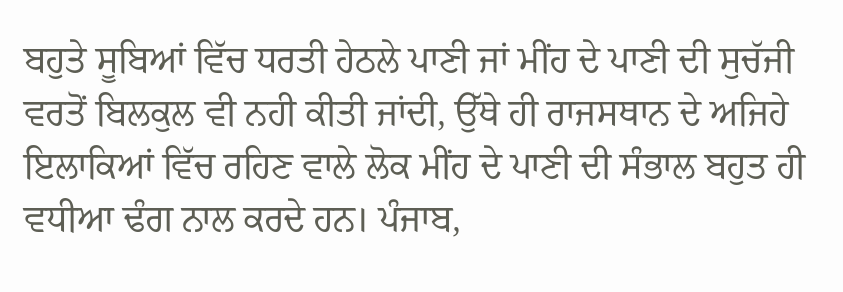ਬਹੁਤੇ ਸੂਬਿਆਂ ਵਿੱਚ ਧਰਤੀ ਹੇਠਲੇ ਪਾਣੀ ਜਾਂ ਮੀਂਹ ਦੇ ਪਾਣੀ ਦੀ ਸੁਚੱਜੀ ਵਰਤੋਂ ਬਿਲਕੁਲ ਵੀ ਨਹੀ ਕੀਤੀ ਜਾਂਦੀ, ਉੱਥੇ ਹੀ ਰਾਜਸਥਾਨ ਦੇ ਅਜਿਹੇ ਇਲਾਕਿਆਂ ਵਿੱਚ ਰਹਿਣ ਵਾਲੇ ਲੋਕ ਮੀਂਹ ਦੇ ਪਾਣੀ ਦੀ ਸੰਭਾਲ ਬਹੁਤ ਹੀ ਵਧੀਆ ਢੰਗ ਨਾਲ ਕਰਦੇ ਹਨ। ਪੰਜਾਬ,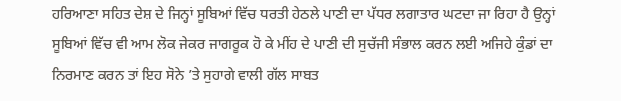ਹਰਿਆਣਾ ਸਹਿਤ ਦੇਸ਼ ਦੇ ਜਿਨ੍ਹਾਂ ਸੂਬਿਆਂ ਵਿੱਚ ਧਰਤੀ ਹੇਠਲੇ ਪਾਣੀ ਦਾ ਪੱਧਰ ਲਗਾਤਾਰ ਘਟਦਾ ਜਾ ਰਿਹਾ ਹੈ ਉਨ੍ਹਾਂ ਸੂਬਿਆਂ ਵਿੱਚ ਵੀ ਆਮ ਲੋਕ ਜੇਕਰ ਜਾਗਰੂਕ ਹੋ ਕੇ ਮੀਂਹ ਦੇ ਪਾਣੀ ਦੀ ਸੁਚੱਜੀ ਸੰਭਾਲ ਕਰਨ ਲਈ ਅਜਿਹੇ ਕੁੰਡਾਂ ਦਾ ਨਿਰਮਾਣ ਕਰਨ ਤਾਂ ਇਹ ਸੋਨੇ ’ਤੇ ਸੁਹਾਗੇ ਵਾਲੀ ਗੱਲ ਸਾਬਤ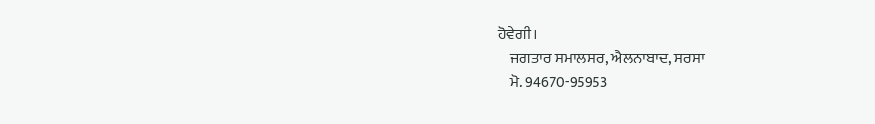ਹੋਵੇਗੀ।
    ਜਗਤਾਰ ਸਮਾਲਸਰ, ਐਲਨਾਬਾਦ, ਸਰਸਾ
    ਮੋ. 94670-95953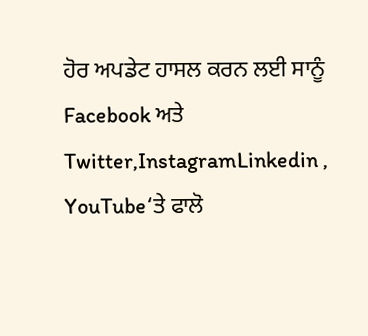ਹੋਰ ਅਪਡੇਟ ਹਾਸਲ ਕਰਨ ਲਈ ਸਾਨੂੰ Facebook ਅਤੇ Twitter,InstagramLinkedin , YouTube‘ਤੇ ਫਾਲੋ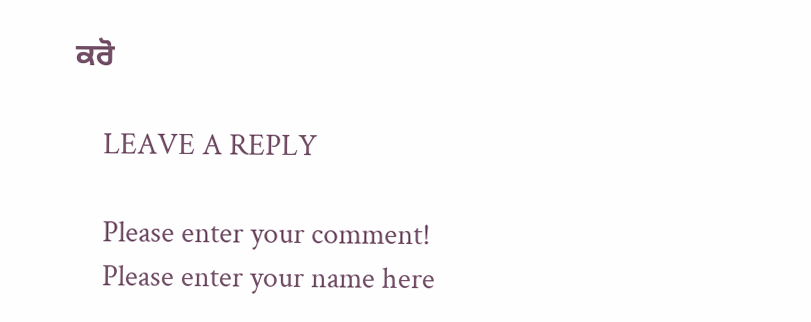ਕਰੋ

    LEAVE A REPLY

    Please enter your comment!
    Please enter your name here